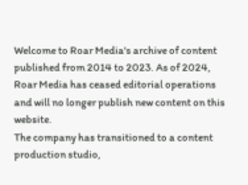Welcome to Roar Media's archive of content published from 2014 to 2023. As of 2024, Roar Media has ceased editorial operations and will no longer publish new content on this website.
The company has transitioned to a content production studio,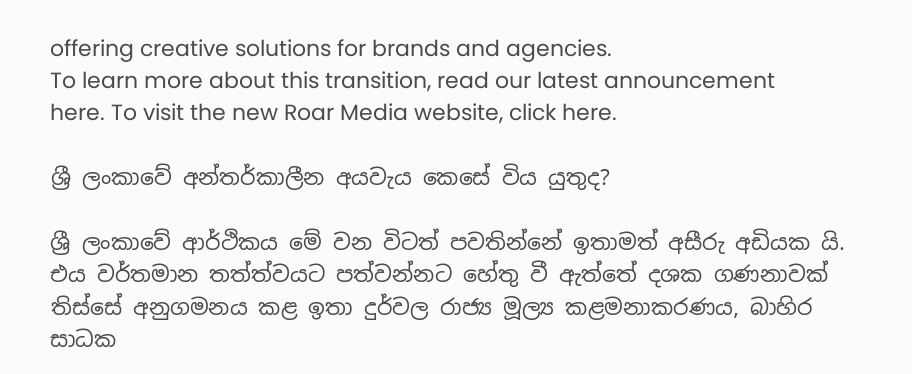offering creative solutions for brands and agencies.
To learn more about this transition, read our latest announcement here. To visit the new Roar Media website, click here.

ශ්‍රී ලංකාවේ අන්තර්කාලීන අයවැය කෙසේ විය යුතුද?

ශ්‍රී ලංකාවේ ආර්ථිකය මේ වන විටත් පවතින්නේ ඉතාමත් අසීරු අඩියක යි. එය වර්තමාන තත්ත්වයට පත්වන්නට හේතු වී ඇත්තේ දශක ගණනාවක් තිස්සේ අනුගමනය කළ ඉතා දුර්වල රාජ්‍ය මූල්‍ය කළමනාකරණය, බාහිර සාධක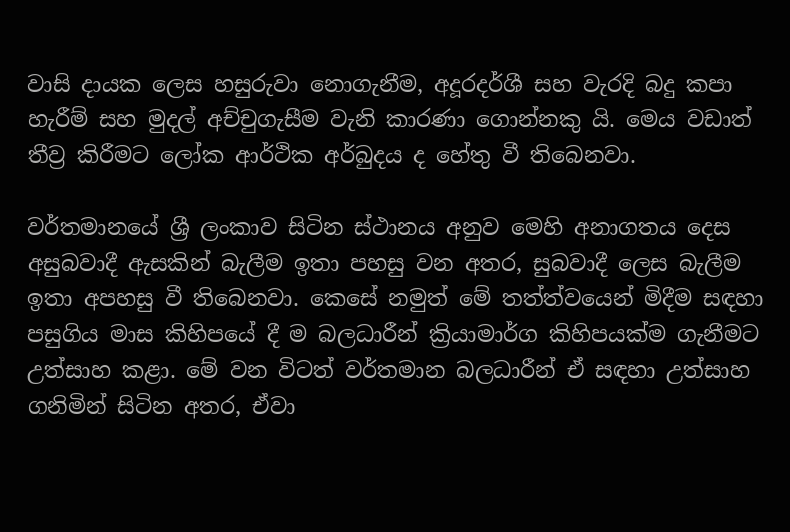වාසි දායක ලෙස හසුරුවා නොගැනීම, අදූරදර්ශී සහ වැරදි බදු කපා හැරීම් සහ මුදල් අච්චුගැසීම වැනි කාරණා ගොන්නකු යි. මෙය වඩාත් තීව්‍ර කිරීමට ලෝක ආර්ථික අර්බුදය ද හේතු වී තිබෙනවා.

වර්තමානයේ ශ්‍රී ලංකාව සිටින ස්ථානය අනුව මෙහි අනාගතය දෙස අසුබවාදී ඇසකින් බැලීම ඉතා පහසු වන අතර, සුබවාදී ලෙස බැලීම ඉතා අපහසු වී තිබෙනවා. කෙසේ නමුත් මේ තත්ත්වයෙන් මිදීම සඳහා පසුගිය මාස කිහිපයේ දී ම බලධාරීන් ක්‍රියාමාර්ග කිහිපයක්ම ගැනීමට උත්සාහ කළා. මේ වන විටත් වර්තමාන බලධාරීන් ඒ සඳහා උත්සාහ ගනිමින් සිටින අතර, ඒවා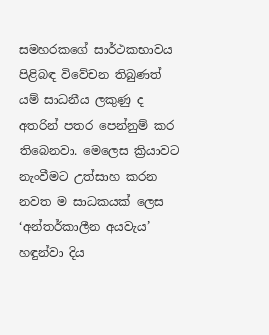සමහරකගේ සාර්ථකභාවය පිළිබඳ විවේචන තිබුණත් යම් සාධනීය ලකුණු ද අතරින් පතර පෙන්නුම් කර තිබෙනවා. මෙලෙස ක්‍රියාවට නැංවීමට උත්සාහ කරන නවත ම සාධකයක් ලෙස ‘අන්තර්කාලීන අයවැය’ හඳුන්වා දිය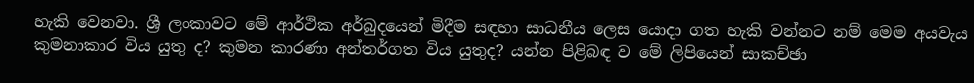හැකි වෙනවා. ශ්‍රී ලංකාවට මේ ආර්ථික අර්බුදයෙන් මිදීම සඳහා සාධනීය ලෙස යොදා ගත හැකි වන්නට නම් මෙම අයවැය කුමනාකාර විය යුතු ද? කුමන කාරණා අන්තර්ගත විය යුතුද? යන්න පිළිබඳ ව මේ ලිපියෙන් සාකච්ඡා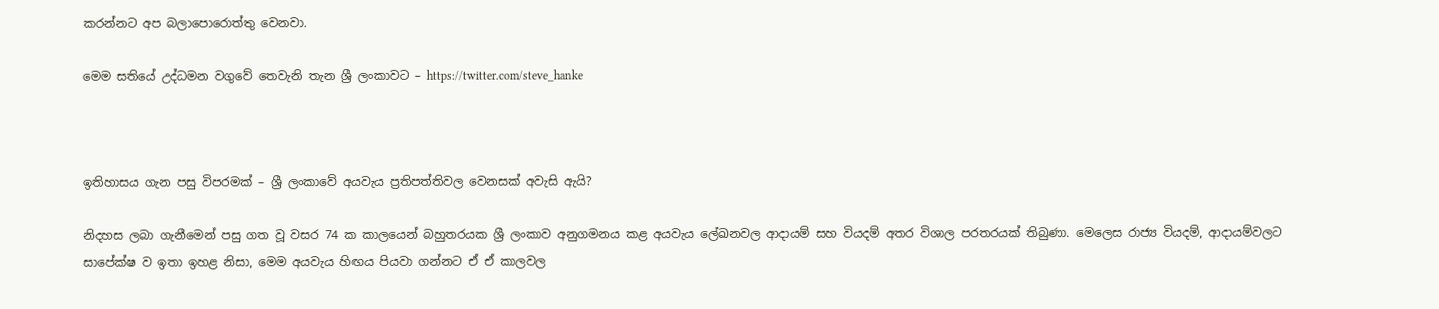කරන්නට අප බලාපොරොත්තු වෙනවා.

මෙම සතියේ උද්ධමන වගුවේ තෙවැනි තැන ශ්‍රී ලංකාවට – https://twitter.com/steve_hanke



ඉතිහාසය ගැන පසු විපරමක් – ශ්‍රී ලංකාවේ අයවැය ප්‍රතිපත්තිවල වෙනසක් අවැසි ඇයි?

නිදහස ලබා ගැනීමෙන් පසු ගත වූ වසර 74 ක කාලයෙන් බහුතරයක ශ්‍රී ලංකාව අනුගමනය කළ අයවැය ලේඛනවල ආදායම් සහ වියදම් අතර විශාල පරතරයක් තිබුණා. මෙලෙස රාජ්‍ය වියදම්, ආදායම්වලට සාපේක්ෂ ව ඉතා ඉහළ නිසා, මෙම අයවැය හිඟය පියවා ගන්නට ඒ ඒ කාලවල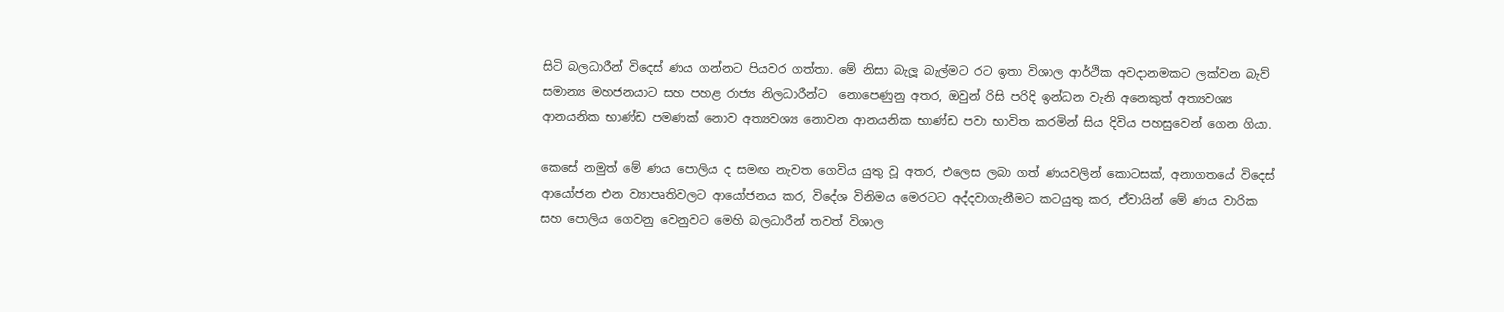සිටි බලධාරීන් විදෙස් ණය ගන්නට පියවර ගත්තා. මේ නිසා බැලූ බැල්මට රට ඉතා විශාල ආර්ථික අවදානමකට ලක්වන බැව් සමාන්‍ය මහජනයාට සහ පහළ රාජ්‍ය නිලධාරීන්ට  නොපෙණුනු අතර, ඔවුන් රිසි පරිදි ඉන්ධන වැනි අනෙකුත් අත්‍යවශ්‍ය ආනයනික භාණ්ඩ පමණක් නොව අත්‍යවශ්‍ය නොවන ආනයනික භාණ්ඩ පවා භාවිත කරමින් සිය දිවිය පහසුවෙන් ගෙන ගියා.

කෙසේ නමුත් මේ ණය පොලිය ද සමඟ නැවත ගෙවිය යුතු වූ අතර, එලෙස ලබා ගත් ණයවලින් කොටසක්, අනාගතයේ විදෙස් ආයෝජන එන ව්‍යාපෘතිවලට ආයෝජනය කර, විදේශ විනිමය මෙරටට අද්දවාගැනීමට කටයුතු කර, ඒවායින් මේ ණය වාරික සහ පොලිය ගෙවනු වෙනුවට මෙහි බලධාරීන් තවත් විශාල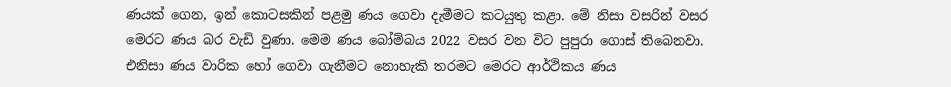ණයක් ගෙන, ඉන් කොටසකින් පළමු ණය ගෙවා දැමීමට කටයුතු කළා. මේ නිසා වසරින් වසර මෙරට ණය බර වැඩි වුණා. මෙම ණය බෝම්බය 2022 වසර වන විට පුපුරා ගොස් තිබෙනවා. එනිසා ණය වාරික හෝ ගෙවා ගැනීමට නොහැකි තරමට මෙරට ආර්ථිකය ණය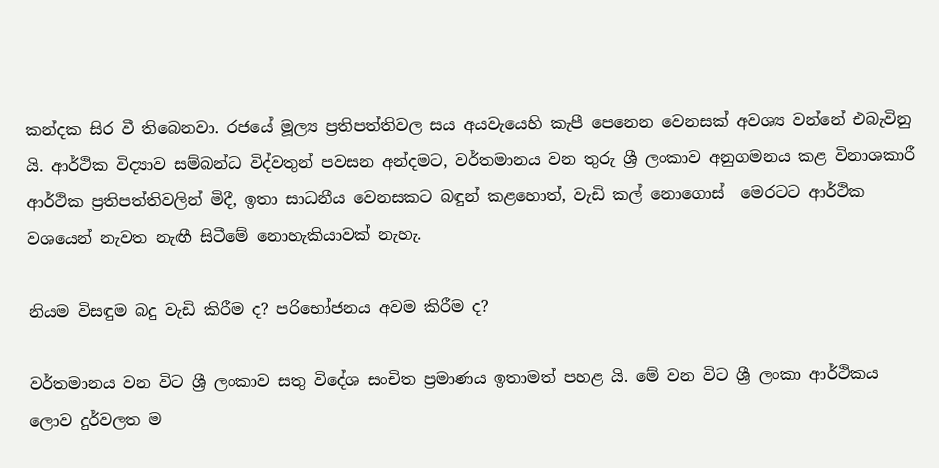කන්දක සිර වී තිබෙනවා. රජයේ මූල්‍ය ප්‍රතිපත්තිවල සය අයවැයෙහි කැපී පෙනෙන වෙනසක් අවශ්‍ය වන්නේ එබැවිනු යි. ආර්ථික විද්‍යාව සම්බන්ධ විද්වතුන් පවසන අන්දමට, වර්තමානය වන තුරු ශ්‍රී ලංකාව අනුගමනය කළ විනාශකාරී ආර්ථික ප්‍රතිපත්තිවලින් මිදී, ඉතා සාධනීය වෙනසකට බඳුන් කළහොත්, වැඩි කල් නොගොස්  මෙරටට ආර්ථික වශයෙන් නැවත නැඟී සිටීමේ නොහැකියාවක් නැහැ.

නියම විසඳුම බදු වැඩි කිරීම ද? පරිභෝජනය අවම කිරීම ද?

වර්තමානය වන විට ශ්‍රී ලංකාව සතු විදේශ සංචිත ප්‍රමාණය ඉතාමත් පහළ යි. මේ වන විට ශ්‍රී ලංකා ආර්ථිකය ලොව දුර්වලත ම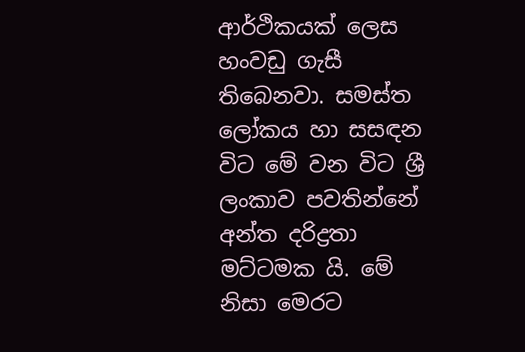ආර්ථිකයක් ලෙස හංවඩු ගැසී තිබෙනවා. සමස්ත ලෝකය හා සසඳන විට මේ වන විට ශ්‍රී ලංකාව පවතින්නේ අන්ත දරිද්‍රතා මට්ටමක යි. මේ නිසා මෙරට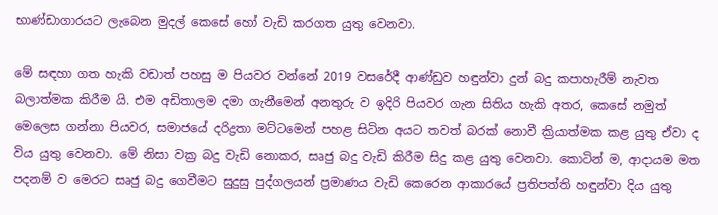භාණ්ඩාගාරයට ලැබෙන මුදල් කෙසේ හෝ වැඩි කරගත යුතු වෙනවා.

මේ සඳහා ගත හැකි වඩාත් පහසු ම පියවර වන්නේ 2019 වසරේදී ආණ්ඩුව හඳුන්වා දුන් බදු කපාහැරීම් නැවත බලාත්මක කිරීම යි. එම අඩිතාලම දමා ගැනීමෙන් අනතුරු ව ඉදිරි පියවර ගැන සිතිය හැකි අතර, කෙසේ නමුත් මෙලෙස ගන්නා පියවර, සමාජයේ දරිද්‍රතා මට්ටමෙන් පහළ සිටින අයට තවත් බරක් නොවී ක්‍රියාත්මක කළ යුතු ඒවා ද විය යුතු වෙනවා. මේ නිසා වක්‍ර බදු වැඩි නොකර, සෘජු බදු වැඩි කිරීම සිදු කළ යුතු වෙනවා. කොටින් ම, ආදායම මත පදනම් ව මෙරට සෘජු බදු ගෙවීමට සුදුසු පුද්ගලයන් ප්‍රමාණය වැඩි කෙරෙන ආකාරයේ ප්‍රතිපත්ති හඳුන්වා දිය යුතු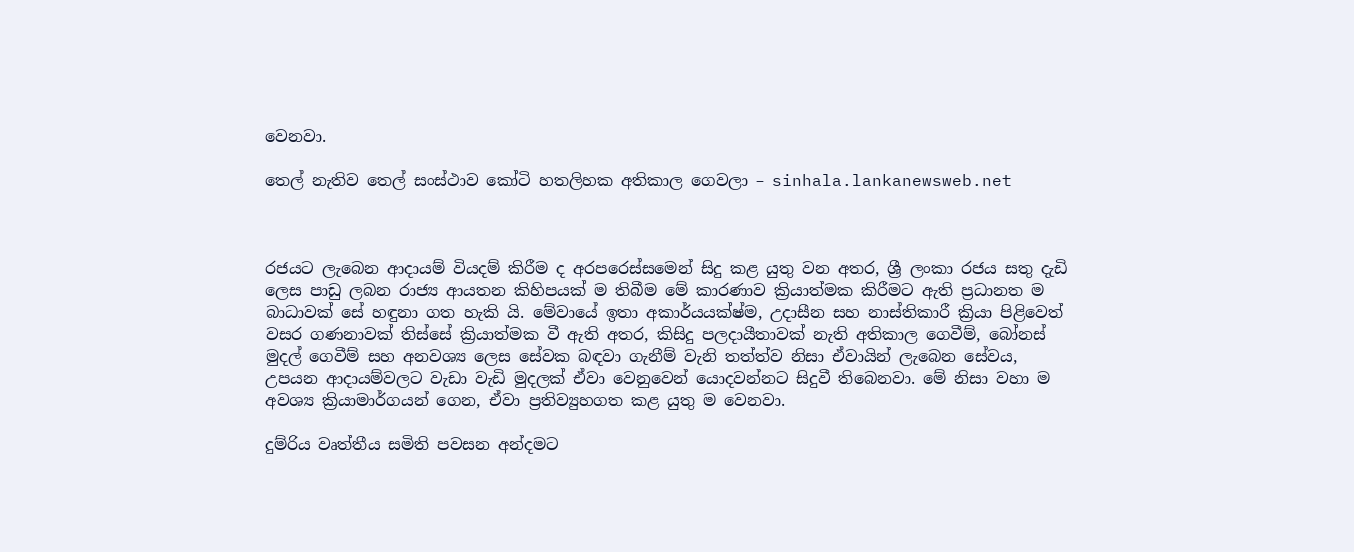වෙනවා.

තෙල් නැතිව තෙල් සංස්ථාව කෝටි හතලිහක අතිකාල ගෙවලා – sinhala.lankanewsweb.net



රජයට ලැබෙන ආදායම් වියදම් කිරීම ද අරපරෙස්සමෙන් සිදු කළ යුතු වන අතර, ශ්‍රී ලංකා රජය සතු දැඩි ලෙස පාඩු ලබන රාජ්‍ය ආයතන කිහිපයක් ම තිබීම මේ කාරණාව ක්‍රියාත්මක කිරීමට ඇති ප්‍රධානත ම බාධාවක් සේ හඳුනා ගත හැකි යි. මේවායේ ඉතා අකාර්යයක්ෂ්ම, උදාසීන සහ නාස්තිකාරී ක්‍රියා පිළිවෙත් වසර ගණනාවක් තිස්සේ ක්‍රියාත්මක වී ඇති අතර, කිසිදු පලදායීතාවක් නැති අතිකාල ගෙවීම්, බෝනස් මුදල් ගෙවීම් සහ අනවශ්‍ය ලෙස සේවක බඳවා ගැනීම් වැනි තත්ත්ව නිසා ඒවායින් ලැබෙන සේවය, උපයන ආදායම්වලට වැඩා වැඩි මුදලක් ඒවා වෙනුවෙන් යොදවන්නට සිදුවී තිබෙනවා. මේ නිසා වහා ම අවශ්‍ය ක්‍රියාමාර්ගයන් ගෙන, ඒවා ප්‍රතිව්‍යුහගත කළ යුතු ම වෙනවා.

දුම්රිය වෘත්තීය සමිති පවසන අන්දමට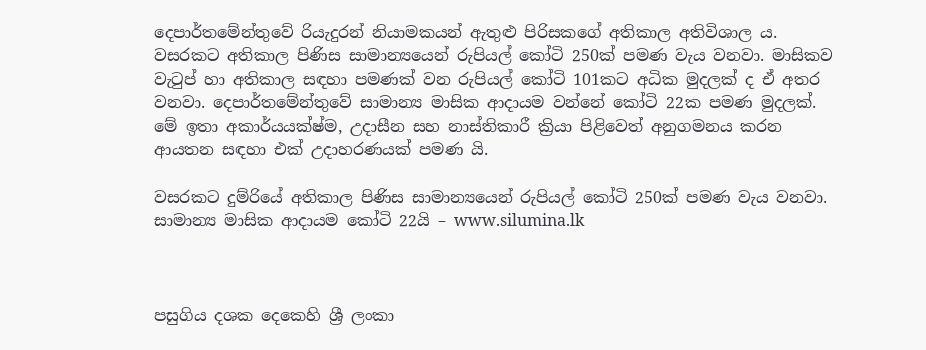දෙපාර්තමේන්තුවේ රියැදුරන් නියාමකයන් ඇතුළු පිරිසකගේ අතිකාල අතිවිශාල ය. වසරකට අතිකාල පිණිස සාමාන්‍යයෙන් රුපියල් කෝටි 250ක් පමණ වැය වනවා. මාසිකව වැටුප් හා අතිකාල සඳහා පමණක් වන රුපියල් කෝටි 101කට අධික මුදලක් ද ඒ අතර වනවා. දෙපාර්තමේන්තුවේ සාමාන්‍ය මාසික ආදායම වන්නේ කෝටි 22ක පමණ මුදලක්. මේ ඉතා අකාර්යයක්ෂ්ම, උදාසීන සහ නාස්තිකාරී ක්‍රියා පිළිවෙත් අනුගමනය කරන ආයතන සඳහා එක් උදාහරණයක් පමණ යි.

වසරකට දුම්රියේ අතිකාල පිණිස සාමාන්‍යයෙන් රුපියල් කෝටි 250ක් පමණ වැය වනවා. සාමාන්‍ය මාසික ආදායම කෝටි 22යි – www.silumina.lk



පසුගිය දශක දෙකෙහි ශ්‍රී ලංකා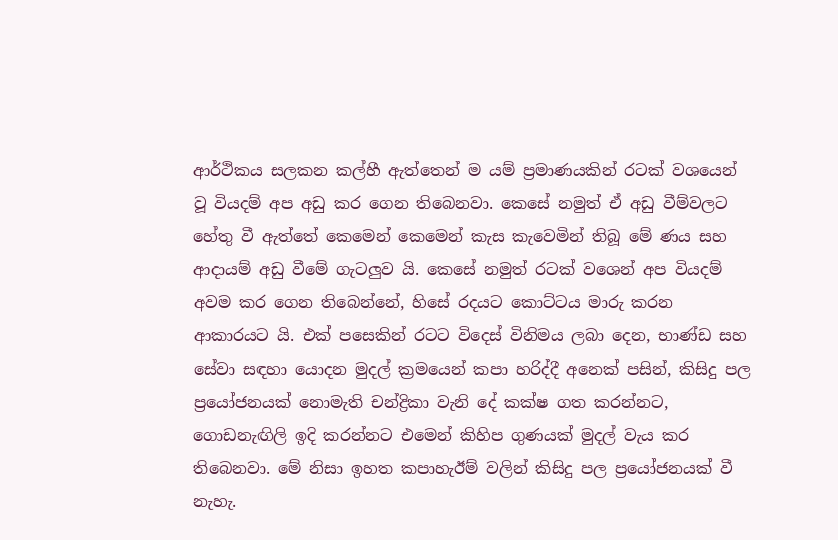ආර්ථිකය සලකන කල්හී ඇත්තෙන් ම යම් ප්‍රමාණයකින් රටක් වශයෙන් වූ වියදම් අප අඩු කර ගෙන තිබෙනවා. කෙසේ නමුත් ඒ අඩු වීම්වලට හේතු වී ඇත්තේ කෙමෙන් කෙමෙන් කැස කැවෙමින් තිබූ මේ ණය සහ ආදායම් අඩු වීමේ ගැටලුව යි. කෙසේ නමුත් රටක් වශෙන් අප වියදම් අවම කර ගෙන තිබෙන්නේ, හිසේ රදයට කොට්ටය මාරු කරන ආකාරයට යි. එක් පසෙකින් රටට විදෙස් විනිමය ලබා දෙන, භාණ්ඩ සහ සේවා සඳහා යොදන මුදල් ක්‍රමයෙන් කපා හරිද්දී අනෙක් පසින්, කිසිදු පල ප්‍රයෝජනයක් නොමැති චන්ද්‍රිකා වැනි දේ කක්ෂ ගත කරන්නට, ගොඩනැඟිලි ඉදි කරන්නට එමෙන් කිහිප ගුණයක් මුදල් වැය කර තිබෙනවා. මේ නිසා ඉහත කපාහැඊම් වලින් කිසිදු පල ප්‍රයෝජනයක් වී නැහැ.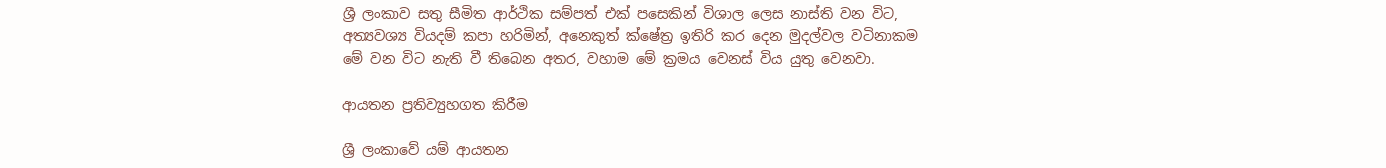ශ්‍රී ලංකාව සතු සීමිත ආර්ථික සම්පත් එක් පසෙකින් විශාල ලෙස නාස්ති වන විට, අත්‍යවශ්‍ය වියදම් කපා හරිමින්, අනෙකුත් ක්ෂේත්‍ර ඉතිරි කර දෙන මුදල්වල වටිනාකම මේ වන විට නැති වී තිබෙන අතර, වහාම මේ ක්‍රමය වෙනස් විය යුතු වෙනවා.

ආයතන ප්‍රතිව්‍යුහගත කිරීම

ශ්‍රී ලංකාවේ යම් ආයතන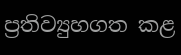ප්‍රතිව්‍යුහගත කළ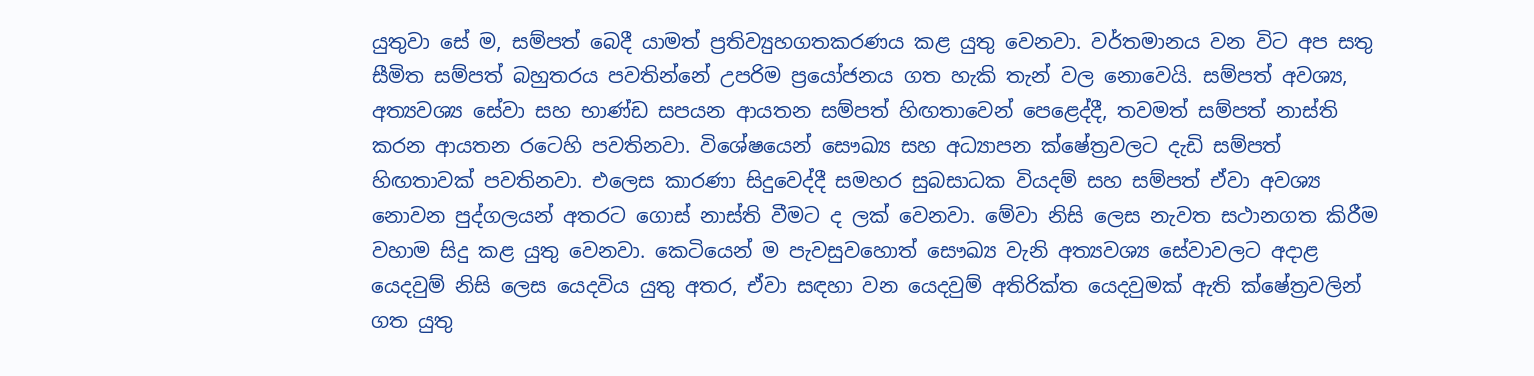යුතුවා සේ ම, සම්පත් බෙදී යාමත් ප්‍රතිව්‍යුහගතකරණය කළ යුතු වෙනවා. වර්තමානය වන විට අප සතු සීමිත සම්පත් බහුතරය පවතින්නේ උපරිම ප්‍රයෝජනය ගත හැකි තැන් වල නොවෙයි. සම්පත් අවශ්‍ය, අත්‍යවශ්‍ය සේවා සහ භාණ්ඩ සපයන ආයතන සම්පත් හිඟතාවෙන් පෙළෙද්දී, තවමත් සම්පත් නාස්ති කරන ආයතන රටෙහි පවතිනවා. විශේෂයෙන් සෞඛ්‍ය සහ අධ්‍යාපන ක්ෂේත්‍රවලට දැඩි සම්පත් හිඟතාවක් පවතිනවා. එලෙස කාරණා සිදුවෙද්දී සමහර සුබසාධක වියදම් සහ සම්පත් ඒවා අවශ්‍ය නොවන පුද්ගලයන් අතරට ගොස් නාස්ති වීමට ද ලක් වෙනවා. මේවා නිසි ලෙස නැවත සථානගත කිරීම වහාම සිදු කළ යුතු වෙනවා. කෙටියෙන් ම පැවසුවහොත් සෞඛ්‍ය වැනි අත්‍යවශ්‍ය සේවාවලට අදාළ යෙදවුම් නිසි ලෙස යෙදවිය යුතු අතර, ඒවා සඳහා වන යෙදවුම් අතිරික්ත යෙදවුමක් ඇති ක්ෂේත්‍රවලින් ගත යුතු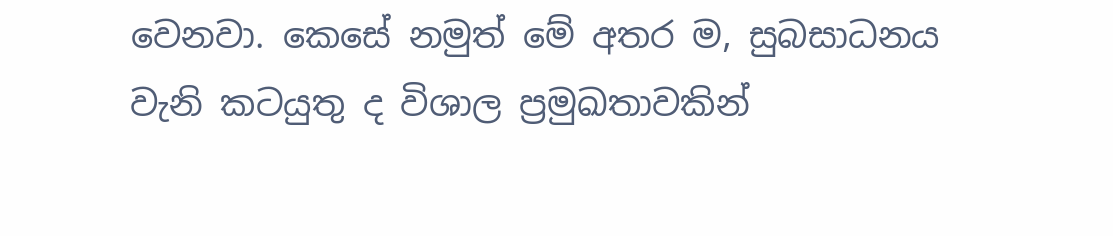වෙනවා. කෙසේ නමුත් මේ අතර ම, සුබසාධනය වැනි කටයුතු ද විශාල ප්‍රමුඛතාවකින්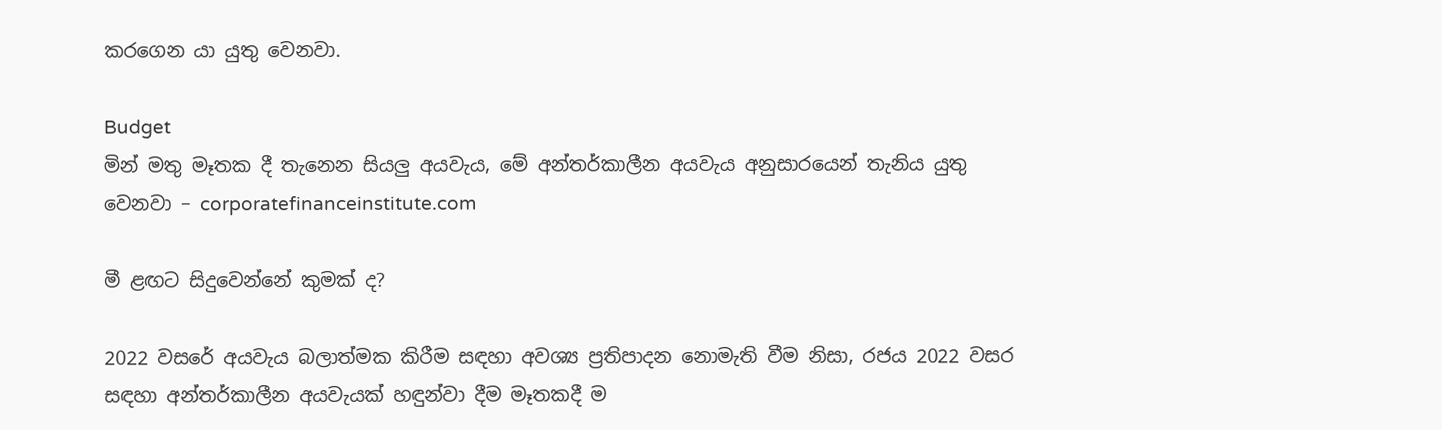කරගෙන යා යුතු වෙනවා.

Budget
මින් මතු මෑතක දී තැනෙන සියලු අයවැය, මේ අන්තර්කාලීන අයවැය අනුසාරයෙන් තැනිය යුතු වෙනවා – corporatefinanceinstitute.com

මී ළඟට සිදුවෙන්නේ කුමක් ද?

2022 වසරේ අයවැය බලාත්මක කිරීම සඳහා අවශ්‍ය ප්‍රතිපාදන නොමැති වීම නිසා, රජය 2022 වසර සඳහා අන්තර්කාලීන අයවැයක් හඳුන්වා දීම මෑතකදී ම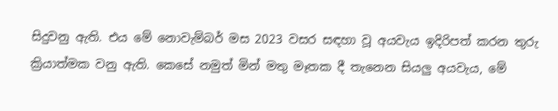සිදුවනු ඇති. එය මේ නොවැම්බර් මස 2023 වසර සඳහා වූ අයවැය ඉදිරිපත් කරන තුරු ක්‍රියාත්මක වනු ඇති. කෙසේ නමුත් මින් මතු මෑතක දී තැනෙන සියලු අයවැය, මේ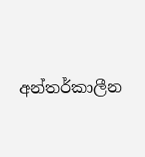අන්තර්කාලීන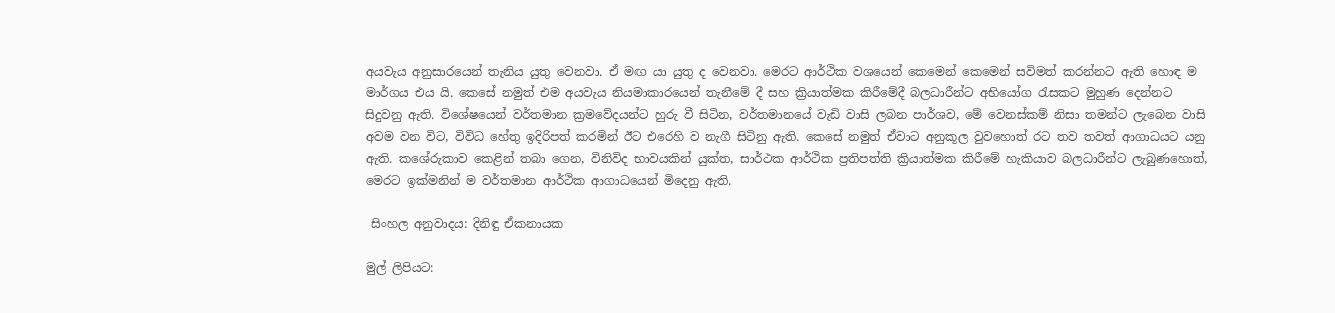අයවැය අනුසාරයෙන් තැනිය යුතු වෙනවා. ඒ මඟ යා යුතු ද වෙනවා. මෙරට ආර්ථික වශයෙන් කෙමෙන් කෙමෙන් සවිමත් කරන්නට ඇති හොඳ ම මාර්ගය එය යි. කෙසේ නමුත් එම අයවැය නියමාකාරයෙන් තැනීමේ දී සහ ක්‍රියාත්මක කිරීමේදී බලධාරීන්ට අභියෝග රැසකට මුහුණ දෙන්නට සිදුවනු ඇති. විශේෂයෙන් වර්තමාන ක්‍රමවේදයන්ට හුරු වී සිටින, වර්තමානයේ වැඩි වාසි ලබන පාර්ශව, මේ වෙනස්කම් නිසා තමන්ට ලැබෙන වාසි අවම වන විට, විවිධ හේතු ඉදිරිපත් කරමින් ඊට එරෙහි ව නැගී සිටිනු ඇති. කෙසේ නමුත් ඒවාට අනුකූල වුවහොත් රට තව තවත් ආගාධයට යනු ඇති. කශේරුකාව කෙළින් තබා ගෙන, විනිවිද භාවයකින් යුක්ත, සාර්ථක ආර්ථික ප්‍රතිපත්ති ක්‍රියාත්මක කිරීමේ හැකියාව බලධාරීන්ට ලැබුණහොත්, මෙරට ඉක්මනින් ම වර්තමාන ආර්ථික ආගාධයෙන් මිදෙනු ඇති.

 සිංහල අනුවාදය: දිනිඳු ඒකනායක

මුල් ලිපියට: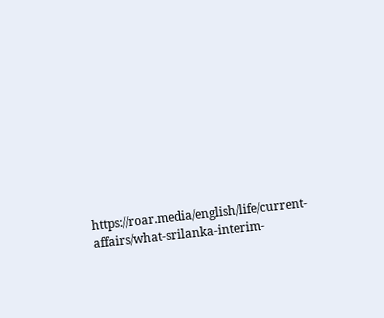https://roar.media/english/life/current-affairs/what-srilanka-interim-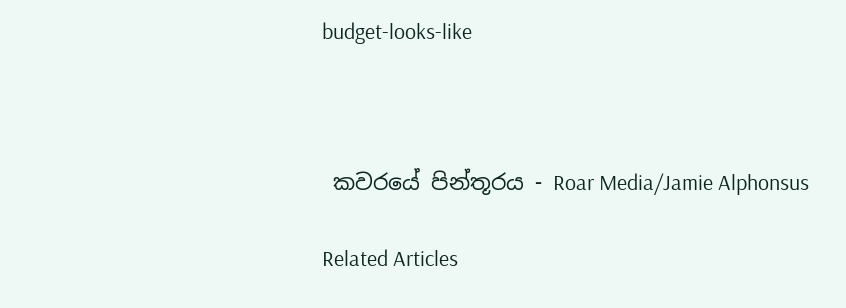budget-looks-like



 කවරයේ පින්තූරය - Roar Media/Jamie Alphonsus

Related Articles